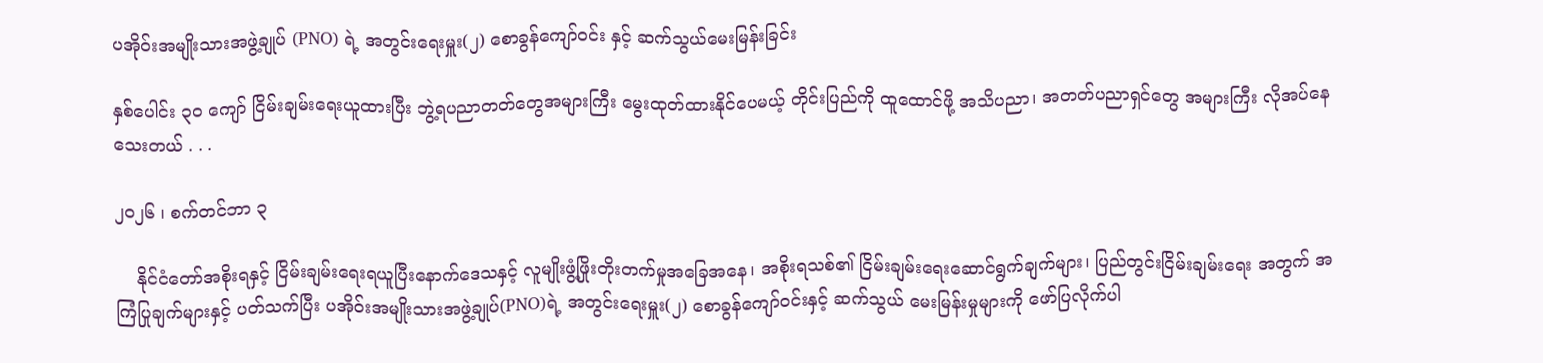ပအိုဝ်းအမျိုးသားအဖွဲ့ချုပ် (PNO) ရဲ့ အတွင်းရေးမှူး(၂) စောခွန်ကျော်ဝင်း နှင့် ဆက်သွယ်မေးမြန်းခြင်း

နှစ်ပေါင်း ၃၀ ကျော် ငြိမ်းချမ်းရေးယူထားပြီး ဘွဲ့ရပညာတတ်တွေအများကြီး မွေးထုတ်ထားနိုင်ပေမယ့် တိုင်းပြည်ကို ထူထောင်ဖို့ အသိပညာ၊ အတတ်ပညာရှင်တွေ အများကြီး လိုအပ်နေသေးတယ် . . .

၂၀၂၆ ၊ စက်တင်ဘာ ၃

    နိုင်ငံတော်အစိုးရနှင့် ငြိမ်းချမ်းရေးရယူပြီးနောက်ဒေသနှင့် လူမျိုးဖွံ့ဖြိုးတိုးတက်မှုအခြေအနေ၊ အစိုးရသစ်၏ ငြိမ်းချမ်းရေးဆောင်ရွက်ချက်များ၊ ပြည်တွင်းငြိမ်းချမ်းရေး အတွက် အကြံပြုချက်များနှင့် ပတ်သက်ပြီး ပအိုဝ်းအမျိုးသားအဖွဲ့ချုပ်(PNO)ရဲ့ အတွင်းရေးမှူး(၂) စောခွန်ကျော်ဝင်းနှင့် ဆက်သွယ် မေးမြန်းမှုများကို ဖော်ပြလိုက်ပါ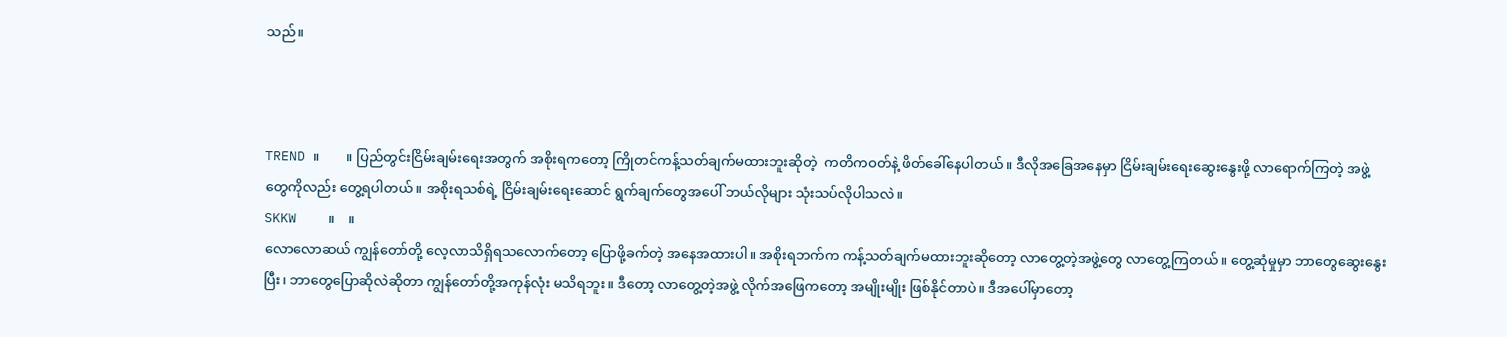သည်။



TREND ။        ။ ပြည်တွင်းငြိမ်းချမ်းရေးအတွက် အစိုးရကတော့ ကြိုတင်ကန့်သတ်ချက်မထားဘူးဆိုတဲ့  ကတိကဝတ်နဲ့ ဖိတ်ခေါ်နေပါတယ်။ ဒီလိုအခြေအနေမှာ ငြိမ်းချမ်းရေးဆွေးနွေးဖို့ လာရောက်ကြတဲ့ အဖွဲ့တွေကိုလည်း တွေ့ရပါတယ်။ အစိုးရသစ်ရဲ့ ငြိမ်းချမ်းရေးဆောင် ရွက်ချက်တွေအပေါ် ဘယ်လိုများ သုံးသပ်လိုပါသလဲ။
SKKW    ။    ။
လောလောဆယ် ကျွန်တော်တို့ လေ့လာသိရှိရသလောက်တော့ ပြောဖို့ခက်တဲ့ အနေအထားပါ။ အစိုးရဘက်က ကန့်သတ်ချက်မထားဘူးဆိုတော့ လာတွေ့တဲ့အဖွဲ့တွေ လာတွေ့ကြတယ်။ တွေ့ဆုံမှုမှာ ဘာတွေဆွေးနွေးပြီး၊ ဘာတွေပြောဆိုလဲဆိုတာ ကျွန်တော်တို့အကုန်လုံး မသိရဘူး။ ဒီတော့ လာတွေ့တဲ့အဖွဲ့ လိုက်အဖြေကတော့ အမျိုးမျိုး ဖြစ်နိုင်တာပဲ။ ဒီအပေါ်မှာတော့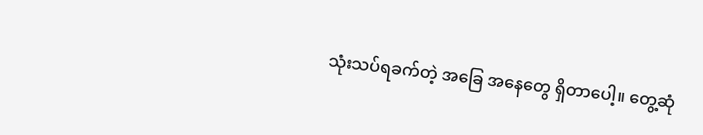သုံးသပ်ရခက်တဲ့ အခြေ အနေတွေ ရှိတာပေါ့။ တွေ့ဆုံ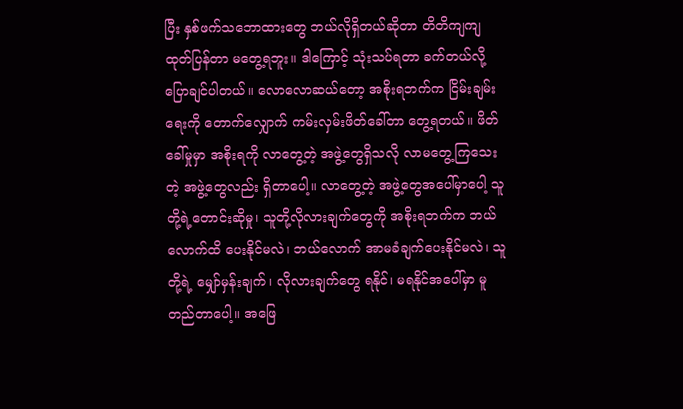ပြီး နှစ်ဖက်သဘောထားတွေ ဘယ်လိုရှိတယ်ဆိုတာ တိတိကျကျ ထုတ်ပြန်တာ မတွေ့ရဘူး။ ဒါကြောင့် သုံးသပ်ရတာ ခက်တယ်လို့ ပြောချင်ပါတယ်။ လောလောဆယ်တော့ အစိုးရဘက်က ငြိမ်းချမ်းရေးကို တောက်လျှောက် ကမ်းလှမ်းဖိတ်ခေါ်တာ တွေ့ရတယ်။ ဖိတ်ခေါ်မှုမှာ အစိုးရကို လာတွေ့တဲ့ အဖွဲ့တွေရှိသလို လာမတွေ့ကြသေးတဲ့ အဖွဲ့တွေလည်း ရှိတာပေါ့။ လာတွေ့တဲ့ အဖွဲ့တွေအပေါ်မှာပေါ့ သူတို့ရဲ့တောင်းဆိုမှု၊ သူတို့လိုလားချက်တွေကို အစိုးရဘက်က ဘယ်လောက်ထိ ပေးနိုင်မလဲ၊ ဘယ်လောက် အာမခံချက်ပေးနိုင်မလဲ၊ သူတို့ရဲ့ မျှော်မှန်းချက်၊ လိုလားချက်တွေ ရနိုင်၊ မရနိုင်အပေါ်မှာ မူတည်တာပေါ့။ အဖြေ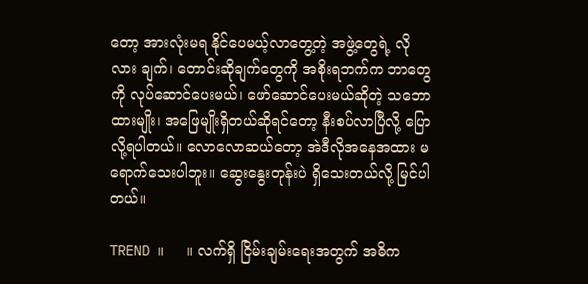တော့ အားလုံးမရ နိုင်ပေမယ့်လာတွေ့တဲ့ အဖွဲ့တွေရဲ့ လိုလား ချက်၊ တောင်းဆိုချက်တွေကို အစိုးရဘက်က ဘာတွေကို လုပ်ဆောင်ပေးမယ်၊ ဖော်ဆောင်ပေးမယ်ဆိုတဲ့ သဘောထားမျိုး၊ အဖြေမျိုးရှိတယ်ဆိုရင်တော့ နီးစပ်လာပြီလို့ ပြောလို့ရပါတယ်။ လောလောဆယ်တော့ အဲဒီလိုအနေအထား မရောက်သေးပါဘူး။ ဆွေးနွေးတုန်းပဲ ရှိသေးတယ်လို့ မြင်ပါတယ်။

TREND ။     ။ လက်ရှိ ငြိမ်းချမ်းရေးအတွက် အဓိက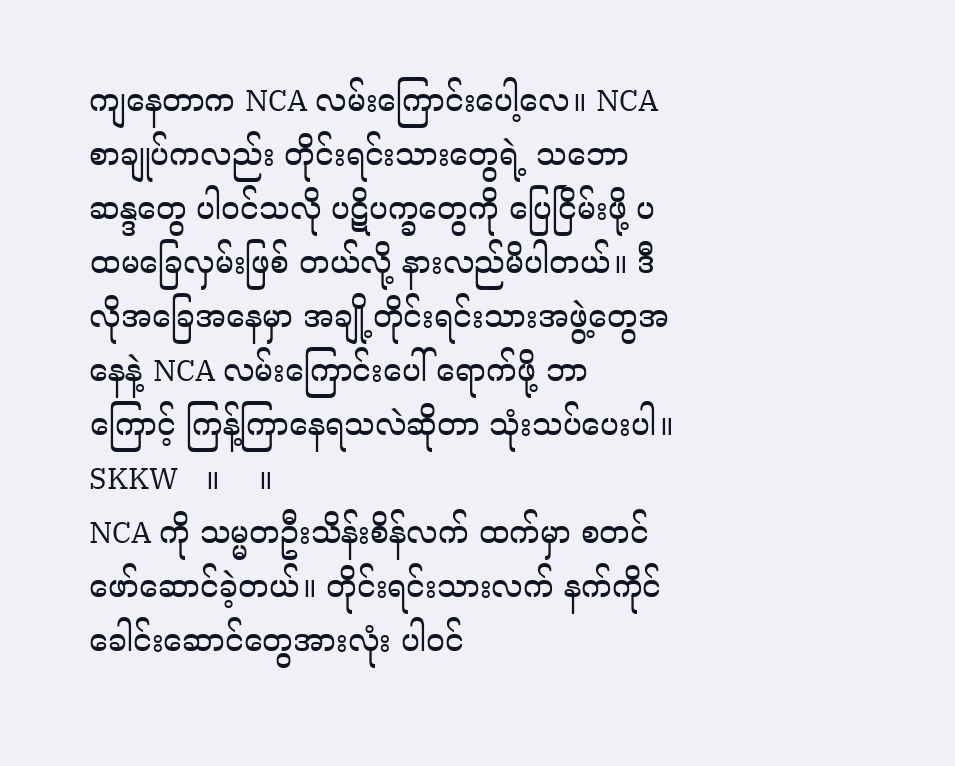ကျနေတာက NCA လမ်းကြောင်းပေါ့လေ။ NCA စာချုပ်ကလည်း တိုင်းရင်းသားတွေရဲ့ သဘောဆန္ဒတွေ ပါဝင်သလို ပဋိပက္ခတွေကို ပြေငြိမ်းဖို့ ပထမခြေလှမ်းဖြစ် တယ်လို့ နားလည်မိပါတယ်။ ဒီလိုအခြေအနေမှာ အချို့တိုင်းရင်းသားအဖွဲ့တွေအနေနဲ့ NCA လမ်းကြောင်းပေါ် ရောက်ဖို့ ဘာကြောင့် ကြန့်ကြာနေရသလဲဆိုတာ သုံးသပ်ပေးပါ။
SKKW    ။    ။
NCA ကို သမ္မတဦးသိန်းစိန်လက် ထက်မှာ စတင်ဖော်ဆောင်ခဲ့တယ်။ တိုင်းရင်းသားလက် နက်ကိုင်ခေါင်းဆောင်တွေအားလုံး ပါဝင်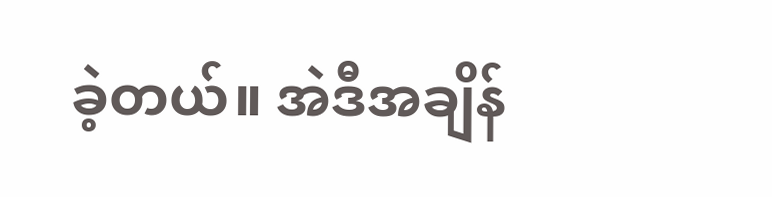ခဲ့တယ်။ အဲဒီအချိန်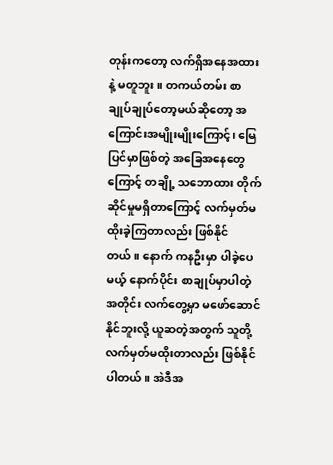တုန်းကတော့ လက်ရှိအနေအထားနဲ့ မတူဘူး။ တကယ်တမ်း စာချုပ်ချုပ်တော့မယ်ဆိုတော့ အကြောင်းအမျိုးမျိုးကြောင့်၊ မြေပြင်မှာဖြစ်တဲ့ အခြေအနေတွေကြောင့် တချို့ သဘောထား တိုက်ဆိုင်မှုမရှိတာကြောင့် လက်မှတ်မထိုးခဲ့ကြတာလည်း ဖြစ်နိုင်တယ်။ နောက် ကနဦးမှာ ပါခဲ့ပေမယ့် နောက်ပိုင်း စာချုပ်မှာပါတဲ့အတိုင်း လက်တွေ့မှာ မဖော်ဆောင်နိုင်ဘူးလို့ ယူဆတဲ့အတွက် သူတို့ လက်မှတ်မထိုးတာလည်း ဖြစ်နိုင်ပါတယ်။ အဲဒီအ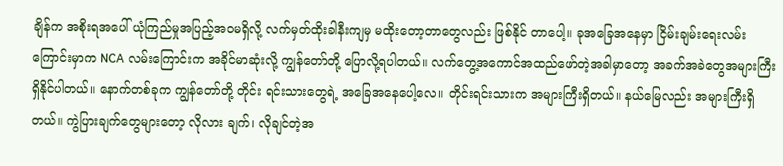ချိန်က အစိုးရအပေါ် ယုံကြည်မှုအပြည့်အဝမရှိလို့ လက်မှတ်ထိုးခါနီးကျမှ မထိုးတော့တာတွေလည်း ဖြစ်နိုင် တာပေါ့။ ခုအခြေအနေမှာ ငြိမ်းချမ်းရေးလမ်းကြောင်းမှာက NCA လမ်းကြောင်းက အခိုင်မာဆုံးလို့ ကျွန်တော်တို့ ပြောလို့ရပါတယ်။ လက်တွေ့အကောင်အထည်ဖော်တဲ့အခါမှာတော့ အခက်အခဲတွေအများကြီး ရှိနိုင်ပါတယ်။ နောက်တစ်ခုက ကျွန်တော်တို့ တိုင်း ရင်းသားတွေရဲ့ အခြေအနေပေါ့လေ။ တိုင်းရင်းသားက အများကြီးရှိတယ်။ နယ်မြေလည်း အများကြီးရှိတယ်။ ကွဲပြားချက်တွေများတော့ လိုလား ချက်၊ လိုချင်တဲ့အ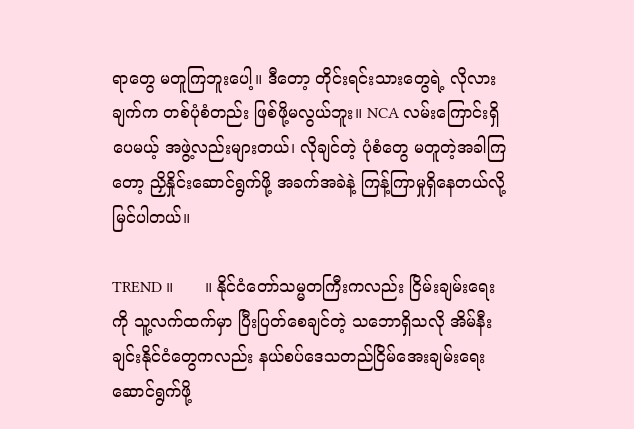ရာတွေ မတူကြဘူးပေါ့။ ဒီတော့ တိုင်းရင်းသားတွေရဲ့ လိုလားချက်က တစ်ပုံစံတည်း ဖြစ်ဖို့မလွယ်ဘူး။ NCA လမ်းကြောင်းရှိပေမယ့် အဖွဲ့လည်းများတယ်၊ လိုချင်တဲ့ ပုံစံတွေ မတူတဲ့အခါကြတော့ ညှိနှိုင်းဆောင်ရွက်ဖို့ အခက်အခဲနဲ့ ကြန့်ကြာမှုရှိနေတယ်လို့ မြင်ပါတယ်။

TREND ။      ။ နိုင်ငံတော်သမ္မတကြီးကလည်း ငြိမ်းချမ်းရေးကို သူ့လက်ထက်မှာ ပြီးပြတ်စေချင်တဲ့ သဘောရှိသလို အိမ်နီးချင်းနိုင်ငံတွေကလည်း နယ်စပ်ဒေသတည်ငြိမ်အေးချမ်းရေး ဆောင်ရွက်ဖို့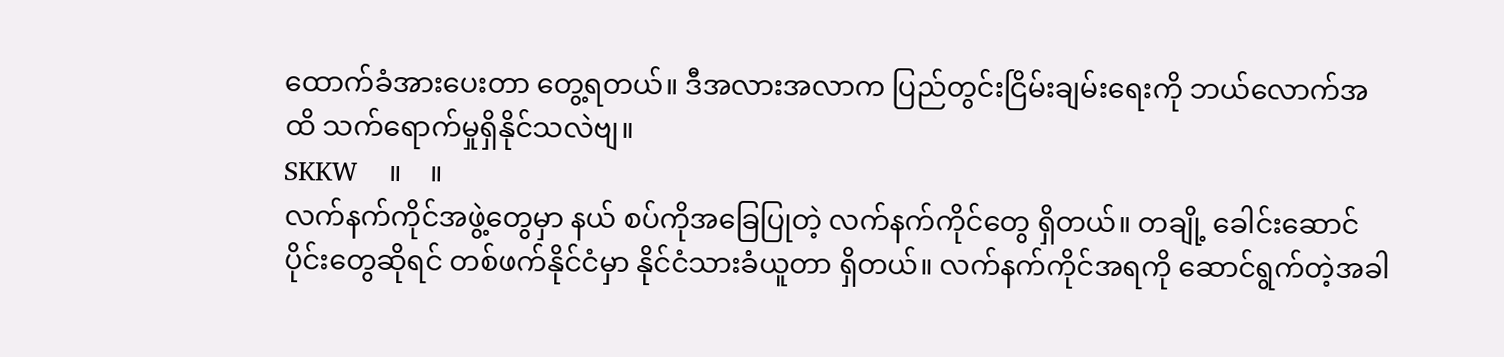ထောက်ခံအားပေးတာ တွေ့ရတယ်။ ဒီအလားအလာက ပြည်တွင်းငြိမ်းချမ်းရေးကို ဘယ်လောက်အထိ သက်ရောက်မှုရှိနိုင်သလဲဗျ။
SKKW    ။    ။
လက်နက်ကိုင်အဖွဲ့တွေမှာ နယ် စပ်ကိုအခြေပြုတဲ့ လက်နက်ကိုင်တွေ ရှိတယ်။ တချို့ ခေါင်းဆောင်ပိုင်းတွေဆိုရင် တစ်ဖက်နိုင်ငံမှာ နိုင်ငံသားခံယူတာ ရှိတယ်။ လက်နက်ကိုင်အရကို ဆောင်ရွက်တဲ့အခါ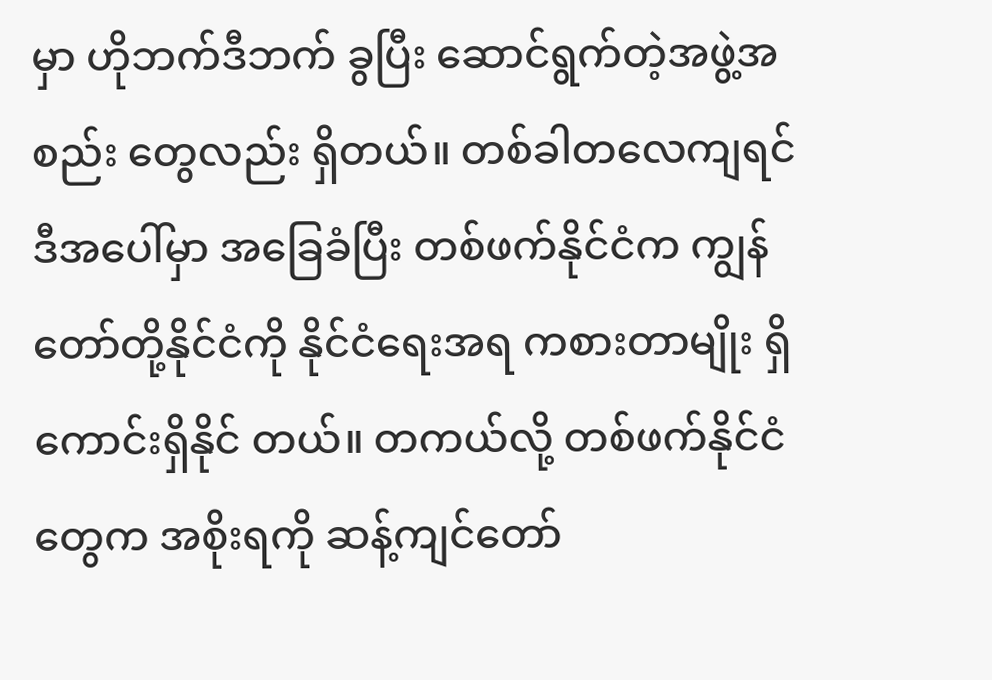မှာ ဟိုဘက်ဒီဘက် ခွပြီး ဆောင်ရွက်တဲ့အဖွဲ့အစည်း တွေလည်း ရှိတယ်။ တစ်ခါတလေကျရင် ဒီအပေါ်မှာ အခြေခံပြီး တစ်ဖက်နိုင်ငံက ကျွန်တော်တို့နိုင်ငံကို နိုင်ငံရေးအရ ကစားတာမျိုး ရှိကောင်းရှိနိုင် တယ်။ တကယ်လို့ တစ်ဖက်နိုင်ငံတွေက အစိုးရကို ဆန့်ကျင်တော်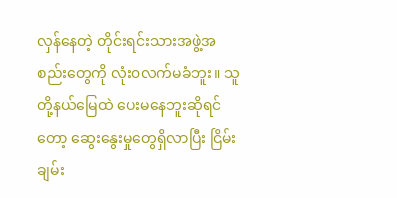လှန်နေတဲ့ တိုင်းရင်းသားအဖွဲ့အစည်းတွေကို လုံး၀လက်မခံဘူး။ သူတို့နယ်မြေထဲ ပေးမနေဘူးဆိုရင်တော့ ဆွေးနွေးမှုတွေရှိလာပြီး ငြိမ်းချမ်း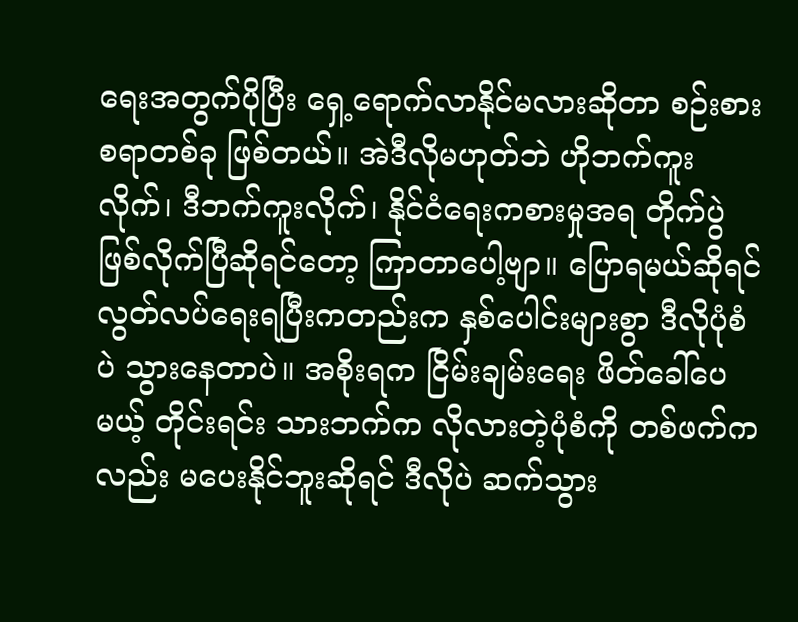ရေးအတွက်ပိုပြီး ရှေ့ရောက်လာနိုင်မလားဆိုတာ စဉ်းစားစရာတစ်ခု ဖြစ်တယ်။ အဲဒီလိုမဟုတ်ဘဲ ဟိုဘက်ကူးလိုက်၊ ဒီဘက်ကူးလိုက်၊ နိုင်ငံရေးကစားမှုအရ တိုက်ပွဲဖြစ်လိုက်ပြီဆိုရင်တော့ ကြာတာပေါ့ဗျာ။ ပြောရမယ်ဆိုရင် လွတ်လပ်ရေးရပြီးကတည်းက နှစ်ပေါင်းများစွာ ဒီလိုပုံစံပဲ သွားနေတာပဲ။ အစိုးရက ငြိမ်းချမ်းရေး ဖိတ်ခေါ်ပေမယ့် တိုင်းရင်း သားဘက်က လိုလားတဲ့ပုံစံကို တစ်ဖက်ကလည်း မပေးနိုင်ဘူးဆိုရင် ဒီလိုပဲ ဆက်သွား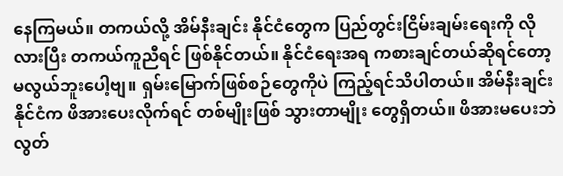နေကြမယ်။ တကယ်လို့ အိမ်နီးချင်း နိုင်ငံတွေက ပြည်တွင်းငြိမ်းချမ်းရေးကို လိုလားပြီး တကယ်ကူညီရင် ဖြစ်နိုင်တယ်။ နိုင်ငံရေးအရ ကစားချင်တယ်ဆိုရင်တော့ မလွယ်ဘူးပေါ့ဗျ။ ရှမ်းမြောက်ဖြစ်စဉ်တွေကိုပဲ ကြည့်ရင်သိပါတယ်။ အိမ်နီးချင်းနိုင်ငံက ဖိအားပေးလိုက်ရင် တစ်မျိုးဖြစ် သွားတာမျိုး တွေရှိတယ်။ ဖိအားမပေးဘဲ လွတ်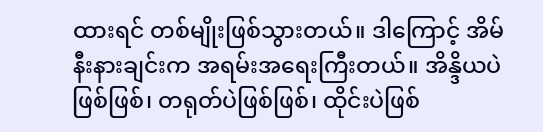ထားရင် တစ်မျိုးဖြစ်သွားတယ်။ ဒါကြောင့် အိမ်နီးနားချင်းက အရမ်းအရေးကြီးတယ်။ အိန္ဒိယပဲဖြစ်ဖြစ်၊ တရုတ်ပဲဖြစ်ဖြစ်၊ ထိုင်းပဲဖြစ်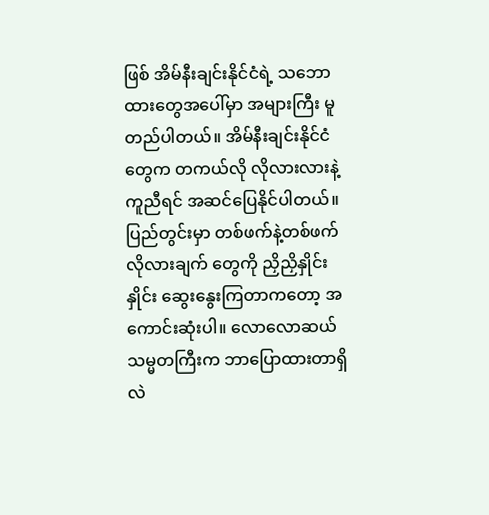ဖြစ် အိမ်နီးချင်းနိုင်ငံရဲ့ သဘောထားတွေအပေါ်မှာ အများကြီး မူတည်ပါတယ်။ အိမ်နီးချင်းနိုင်ငံတွေက တကယ်လို လိုလားလားနဲ့ကူညီရင် အဆင်ပြေနိုင်ပါတယ်။ ပြည်တွင်းမှာ တစ်ဖက်နဲ့တစ်ဖက် လိုလားချက် တွေကို ညှိညှိနှိုင်းနှိုင်း ဆွေးနွေးကြတာကတော့ အကောင်းဆုံးပါ။ လောလောဆယ် သမ္မတကြီးက ဘာပြောထားတာရှိလဲ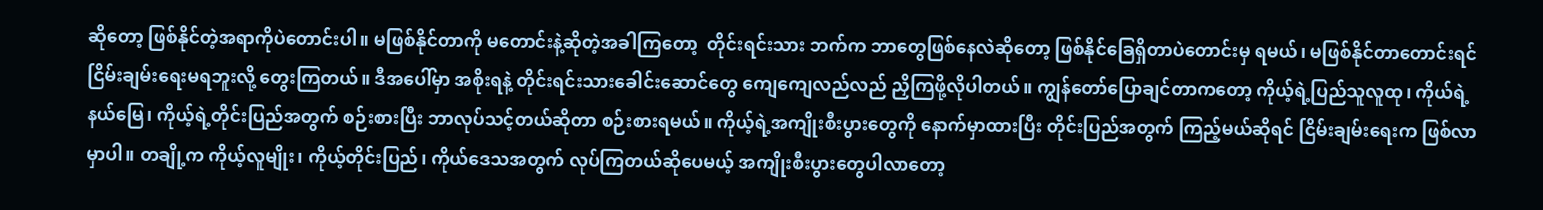ဆိုတော့ ဖြစ်နိုင်တဲ့အရာကိုပဲတောင်းပါ။ မဖြစ်နိုင်တာကို မတောင်းနဲ့ဆိုတဲ့အခါကြတော့  တိုင်းရင်းသား ဘက်က ဘာတွေဖြစ်နေလဲဆိုတော့ ဖြစ်နိုင်ခြေရှိတာပဲတောင်းမှ ရမယ်၊ မဖြစ်နိုင်တာတောင်းရင် ငြိမ်းချမ်းရေးမရဘူးလို့ တွေးကြတယ်။ ဒီအပေါ်မှာ အစိုးရနဲ့ တိုင်းရင်းသားခေါင်းဆောင်တွေ ကျေကျေလည်လည် ညှိကြဖို့လိုပါတယ်။ ကျွန်တော်ပြောချင်တာကတော့ ကိုယ့်ရဲ့ပြည်သူလူထု၊ ကိုယ်ရဲ့နယ်မြေ၊ ကိုယ့်ရဲ့တိုင်းပြည်အတွက် စဉ်းစားပြီး ဘာလုပ်သင့်တယ်ဆိုတာ စဉ်းစားရမယ်။ ကိုယ့်ရဲ့အကျိုးစီးပွားတွေကို နောက်မှာထားပြီး တိုင်းပြည်အတွက် ကြည့်မယ်ဆိုရင် ငြိမ်းချမ်းရေးက ဖြစ်လာမှာပါ။ တချို့က ကိုယ့်လူမျိုး၊ ကိုယ့်တိုင်းပြည်၊ ကိုယ်ဒေသအတွက် လုပ်ကြတယ်ဆိုပေမယ့် အကျိုးစီးပွားတွေပါလာတော့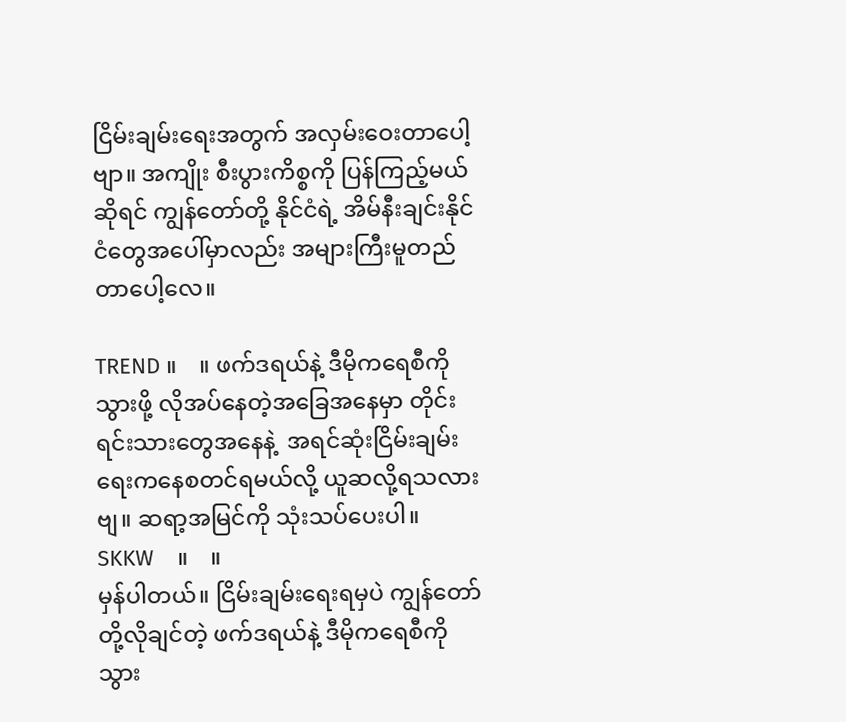ငြိမ်းချမ်းရေးအတွက် အလှမ်းဝေးတာပေါ့ဗျာ။ အကျိုး စီးပွားကိစ္စကို ပြန်ကြည့်မယ်ဆိုရင် ကျွန်တော်တို့ နိုင်ငံရဲ့ အိမ်နီးချင်းနိုင်ငံတွေအပေါ်မှာလည်း အများကြီးမူတည်တာပေါ့လေ။

TREND ။    ။ ဖက်ဒရယ်နဲ့ ဒီမိုကရေစီကိုသွားဖို့ လိုအပ်နေတဲ့အခြေအနေမှာ တိုင်းရင်းသားတွေအနေနဲ့  အရင်ဆုံးငြိမ်းချမ်းရေးကနေစတင်ရမယ်လို့ ယူဆလို့ရသလားဗျ။ ဆရာ့အမြင်ကို သုံးသပ်ပေးပါ။
SKKW    ။    ။
မှန်ပါတယ်။ ငြိမ်းချမ်းရေးရမှပဲ ကျွန်တော်တို့လိုချင်တဲ့ ဖက်ဒရယ်နဲ့ ဒီမိုကရေစီကို သွား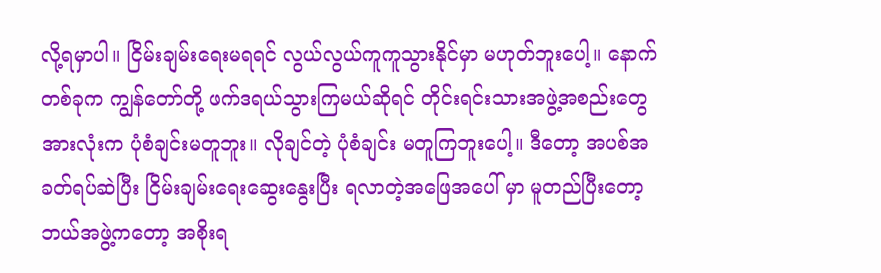လို့ရမှာပါ။ ငြိမ်းချမ်းရေးမရရင် လွယ်လွယ်ကူကူသွားနိုင်မှာ မဟုတ်ဘူးပေါ့။ နောက်တစ်ခုက ကျွန်တော်တို့ ဖက်ဒရယ်သွားကြမယ်ဆိုရင် တိုင်းရင်းသားအဖွဲ့အစည်းတွေ အားလုံးက ပုံစံချင်းမတူဘူး။ လိုချင်တဲ့ ပုံစံချင်း မတူကြဘူးပေါ့။ ဒီတော့ အပစ်အခတ်ရပ်ဆဲပြီး ငြိမ်းချမ်းရေးဆွေးနွေးပြီး ရလာတဲ့အဖြေအပေါ် မှာ မူတည်ပြီးတော့ ဘယ်အဖွဲ့ကတော့ အစိုးရ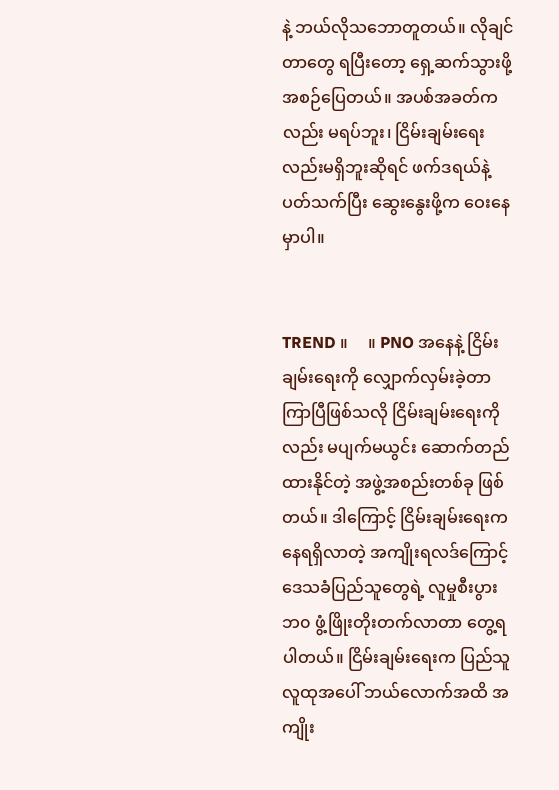နဲ့ ဘယ်လိုသဘောတူတယ်။ လိုချင်တာတွေ ရပြီးတော့ ရှေ့ဆက်သွားဖို့အစဉ်ပြေတယ်။ အပစ်အခတ်ကလည်း မရပ်ဘူး၊ ငြိမ်းချမ်းရေးလည်းမရှိဘူးဆိုရင် ဖက်ဒရယ်နဲ့ပတ်သက်ပြီး ဆွေးနွေးဖို့က ဝေးနေမှာပါ။


TREND ။     ။ PNO အနေနဲ့ ငြိမ်းချမ်းရေးကို လျှောက်လှမ်းခဲ့တာ ကြာပြီဖြစ်သလို ငြိမ်းချမ်းရေးကို လည်း မပျက်မယွင်း ဆောက်တည်ထားနိုင်တဲ့ အဖွဲ့အစည်းတစ်ခု ဖြစ်တယ်။ ဒါကြောင့် ငြိမ်းချမ်းရေးကနေရရှိလာတဲ့ အကျိုးရလဒ်ကြောင့် ဒေသခံပြည်သူတွေရဲ့ လူမှုစီးပွားဘ၀ ဖွံ့ဖြိုးတိုးတက်လာတာ တွေ့ရပါတယ်။ ငြိမ်းချမ်းရေးက ပြည်သူလူထုအပေါ် ဘယ်လောက်အထိ အကျိုး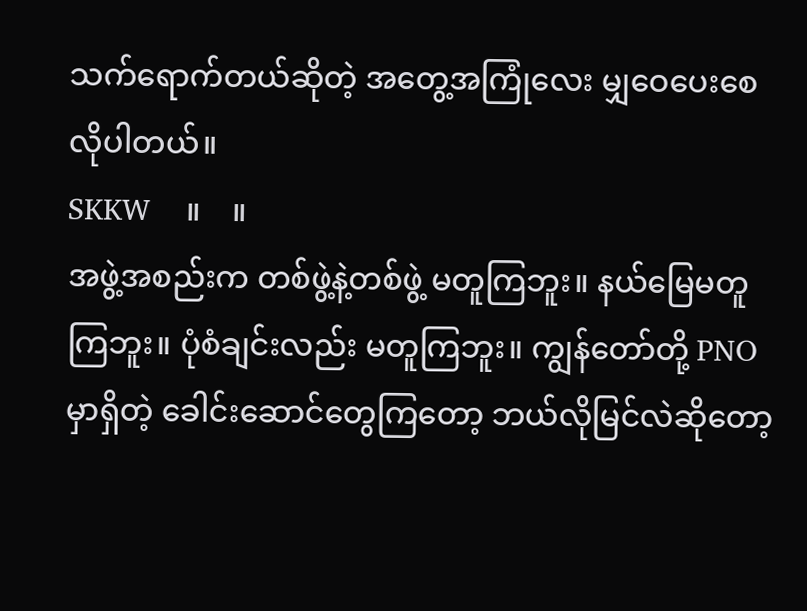သက်ရောက်တယ်ဆိုတဲ့ အတွေ့အကြုံလေး မျှဝေပေးစေလိုပါတယ်။
SKKW    ။    ။
အဖွဲ့အစည်းက တစ်ဖွဲ့နဲ့တစ်ဖွဲ့ မတူကြဘူး။ နယ်မြေမတူကြဘူး။ ပုံစံချင်းလည်း မတူကြဘူး။ ကျွန်တော်တို့ PNO မှာရှိတဲ့ ခေါင်းဆောင်တွေကြတော့ ဘယ်လိုမြင်လဲဆိုတော့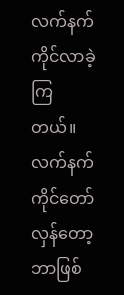လက်နက်ကိုင်လာခဲ့ကြတယ်။ လက်နက်ကိုင်တော်လှန်တော့ ဘာဖြစ်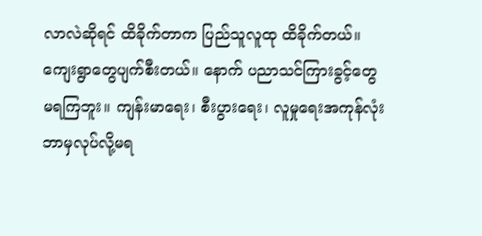လာလဲဆိုရင် ထိခိုက်တာက ပြည်သူလူထု ထိခိုက်တယ်။ ကျေးရွာတွေပျက်စီးတယ်။ နောက် ပညာသင်ကြားခွင့်တွေ မရကြဘူး။ ကျန်းမာရေး၊ စီးပွားရေး၊ လူမှုရေးအကုန်လုံး ဘာမှလုပ်လို့မရ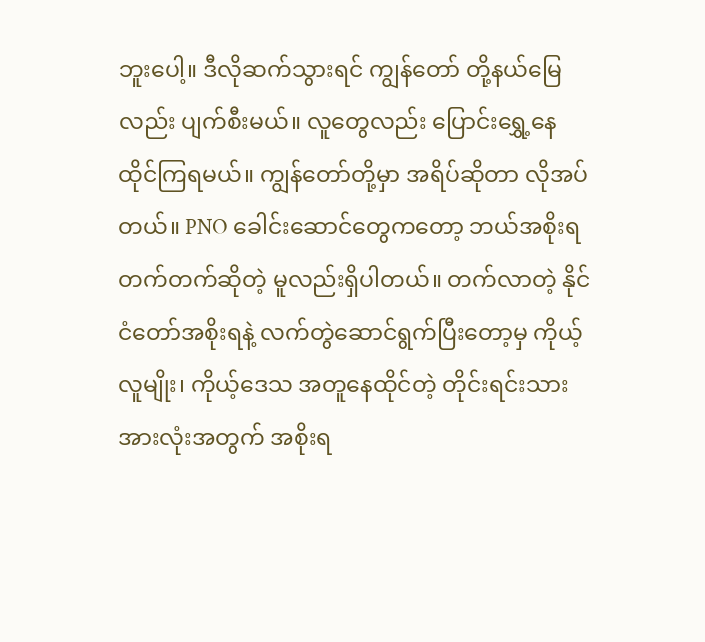ဘူးပေါ့။ ဒီလိုဆက်သွားရင် ကျွန်တော် တို့နယ်မြေလည်း ပျက်စီးမယ်။ လူတွေလည်း ပြောင်းရွှေ့နေထိုင်ကြရမယ်။ ကျွန်တော်တို့မှာ အရိပ်ဆိုတာ လိုအပ်တယ်။ PNO ခေါင်းဆောင်တွေကတော့ ဘယ်အစိုးရ တက်တက်ဆိုတဲ့ မူလည်းရှိပါတယ်။ တက်လာတဲ့ နိုင်ငံတော်အစိုးရနဲ့ လက်တွဲဆောင်ရွက်ပြီးတော့မှ ကိုယ့်လူမျိုး၊ ကိုယ့်ဒေသ အတူနေထိုင်တဲ့ တိုင်းရင်းသား အားလုံးအတွက် အစိုးရ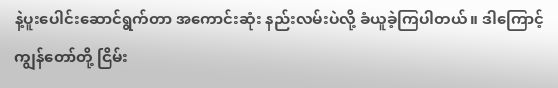နဲ့ပူးပေါင်းဆောင်ရွက်တာ အကောင်းဆုံး နည်းလမ်းပဲလို့ ခံယူခဲ့ကြပါတယ်။ ဒါကြောင့် ကျွန်တော်တို့ ငြိမ်း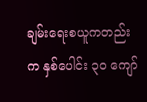ချမ်းရေးစယူကတည်းက နှစ်ပေါင်း ၃၀ ကျော်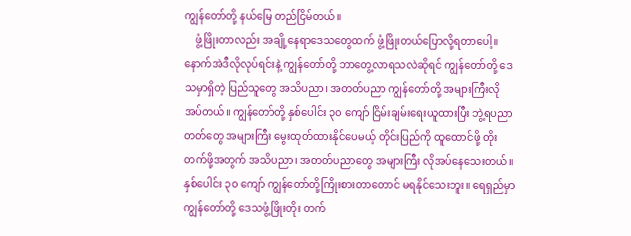ကျွန်တော်တို့ နယ်မြေ တည်ငြိမ်တယ်။
    ဖွံ့ဖြိုးတာလည်း အချို့နေရာဒေသတွေထက် ဖွံ့ဖြိုးတယ်ပြောလို့ရတာပေါ့။ နောက်အဲဒီလိုလုပ်ရင်းနဲ့ ကျွန်တော်တို့ ဘာတွေ့လာရသလဲဆိုရင် ကျွန်တော်တို့ ဒေသမှာရှိတဲ့ ပြည်သူတွေ အသိပညာ၊ အတတ်ပညာ ကျွန်တော်တို့ အများကြီးလိုအပ်တယ်။ ကျွန်တော်တို့ နှစ်ပေါင်း ၃၀ ကျော် ငြိမ်းချမ်းရေးယူထားပြီး ဘွဲ့ရပညာတတ်တွေ အများကြီး မွေးထုတ်ထားနိုင်ပေမယ့် တိုင်းပြည်ကို ထူထောင်ဖို့ တိုးတက်ဖို့အတွက် အသိပညာ၊ အတတ်ပညာတွေ အများကြီး လိုအပ်နေသေးတယ်။ နှစ်ပေါင်း ၃၀ ကျော် ကျွန်တော်တို့ကြိုးစားတာတောင် မရနိုင်သေးဘူး။ ရေရှည်မှာ ကျွန်တော်တို့ ဒေသဖွံ့ဖြိုးတိုး တက်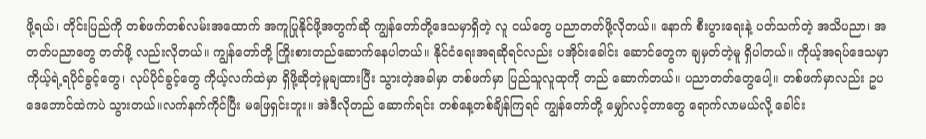ဖို့ရယ်၊ တိုင်းပြည်ကို တစ်ဖက်တစ်လမ်းအထောက် အကူပြုနိုင်ဖို့အတွက်ဆို ကျွန်တော်တို့ဒေသမှာရှိတဲ့ လူ ငယ်တွေ ပညာတတ်ဖို့လိုတယ်။ နောက် စီးပွားရေးနဲ့ ပတ်သက်တဲ့ အသိပညာ၊ အတတ်ပညာတွေ တတ်ဖို့ လည်းလိုတယ်။ ကျွန်တော်တို့ ကြိုးစားတည်ဆောက်နေပါတယ်။ နိုင်ငံရေးအရဆိုရင်လည်း ပအိုဝ်းခေါင်း ဆောင်တွေက ချမှတ်တဲ့မူ ရှိပါတယ်။ ကိုယ့်အရပ်ဒေသမှာ ကိုယ့်ရဲ့ရပိုင်ခွင့်တွေ၊ လုပ်ပိုင်ခွင့်တွေ ကိုယ့်လက်ထဲမှာ ရှိဖို့ဆိုတဲ့မူချထားပြီး သွားတဲ့အခါမှာ တစ်ဖက်မှာ ပြည်သူလူထုကို တည် ဆောက်တယ်။ ပညာတတ်တွေပေါ့။ တစ်ဖက်မှာလည်း ဥပဒေဘောင်ထဲကပဲ သွားတယ်။လက်နက်ကိုင်ပြီး မဖြေရှင်းဘူး။ အဲဒီလိုတည် ဆောက်ရင်း တစ်နေ့တစ်ချိန်ကြရင် ကျွန်တော်တို့ မျှော်လင့်တာတွေ ရောက်လာမယ်လို့ ခေါင်း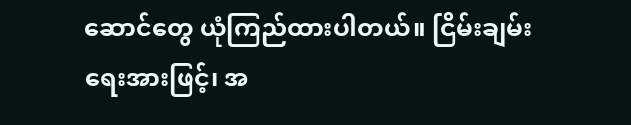ဆောင်တွေ ယုံကြည်ထားပါတယ်။ ငြိမ်းချမ်းရေးအားဖြင့်၊ အ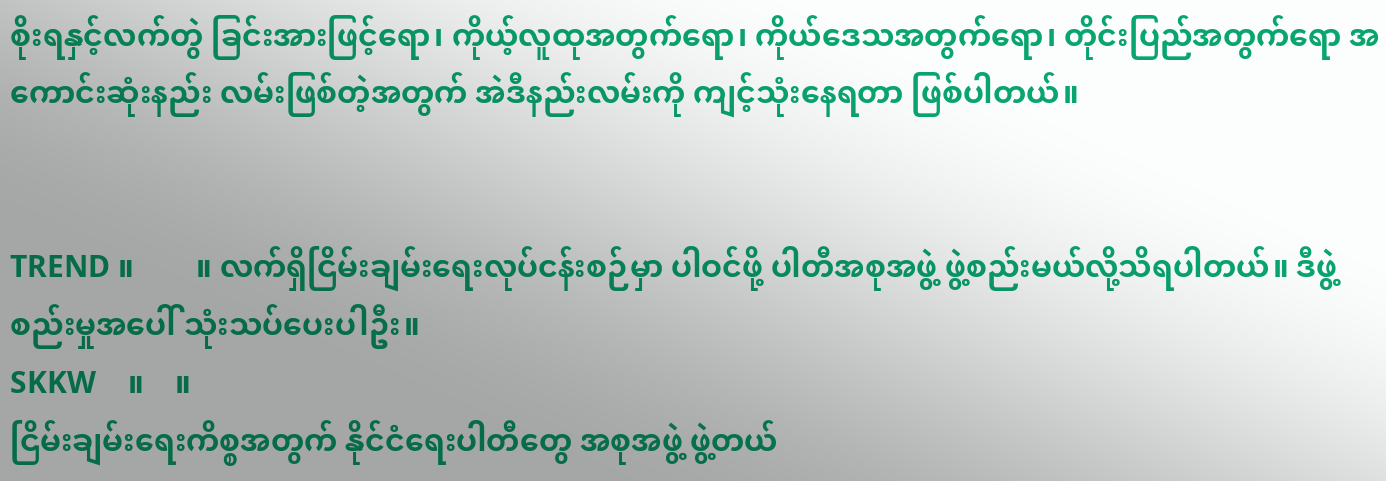စိုးရနှင့်လက်တွဲ ခြင်းအားဖြင့်ရော၊ ကိုယ့်လူထုအတွက်ရော၊ ကိုယ်ဒေသအတွက်ရော၊ တိုင်းပြည်အတွက်ရော အကောင်းဆုံးနည်း လမ်းဖြစ်တဲ့အတွက် အဲဒီနည်းလမ်းကို ကျင့်သုံးနေရတာ ဖြစ်ပါတယ်။


TREND ။        ။ လက်ရှိငြိမ်းချမ်းရေးလုပ်ငန်းစဉ်မှာ ပါဝင်ဖို့ ပါတီအစုအဖွဲ့ ဖွဲ့စည်းမယ်လို့သိရပါတယ်။ ဒီဖွဲ့စည်းမှုအပေါ် သုံးသပ်ပေးပါဦး။
SKKW    ။    ။
ငြိမ်းချမ်းရေးကိစ္စအတွက် နိုင်ငံရေးပါတီတွေ အစုအဖွဲ့ ဖွဲ့တယ်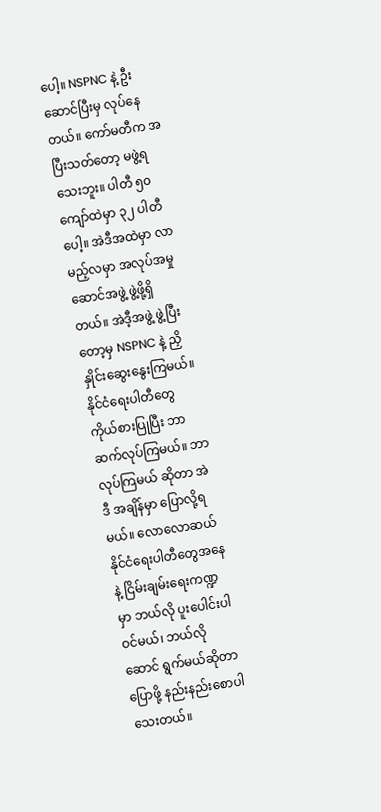ပေါ့။ NSPNC နဲ့ ဦး ဆောင်ပြီးမှ လုပ်နေတယ်။ ကော်မတီက အပြီးသတ်တော့ မဖွဲ့ရသေးဘူး။ ပါတီ ၅၀ ကျော်ထဲမှာ ၃၂ ပါတီပေါ့။ အဲဒီအထဲမှာ လာမည့်လမှာ အလုပ်အမှုဆောင်အဖွဲ့ ဖွဲ့ဖို့ရှိတယ်။ အဲဒီ့အဖွဲ့ ဖွဲ့ပြီးတော့မှ NSPNC နဲ့ ညှိနှိုင်းဆွေးနွေးကြမယ်။ နိုင်ငံရေးပါတီတွေ ကိုယ်စားပြုပြီး ဘာဆက်လုပ်ကြမယ်။ ဘာလုပ်ကြမယ် ဆိုတာ အဲဒီ အချိန်မှာ ပြောလို့ရမယ်။ လောလောဆယ် နိုင်ငံရေးပါတီတွေအနေနဲ့ ငြိမ်းချမ်းရေးကဏ္ဍမှာ ဘယ်လို ပူးပေါင်းပါဝင်မယ်၊ ဘယ်လိုဆောင် ရွက်မယ်ဆိုတာပြောဖို့ နည်းနည်းစောပါသေးတယ်။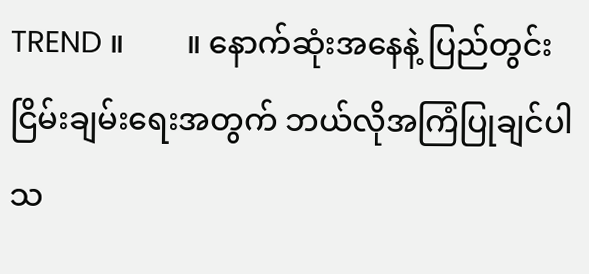TREND ။        ။ နောက်ဆုံးအနေနဲ့ ပြည်တွင်း ငြိမ်းချမ်းရေးအတွက် ဘယ်လိုအကြံပြုချင်ပါသ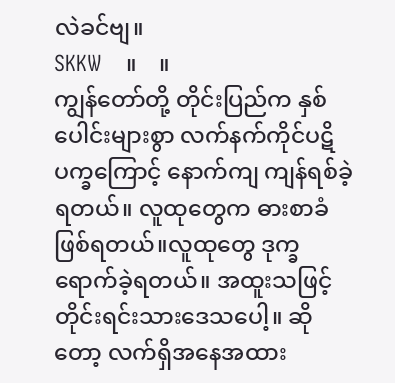လဲခင်ဗျ။
SKKW    ။    ။
ကျွန်တော်တို့ တိုင်းပြည်က နှစ်ပေါင်းများစွာ လက်နက်ကိုင်ပဋိပက္ခကြောင့် နောက်ကျ ကျန်ရစ်ခဲ့ရတယ်။ လူထုတွေက ဓားစာခံဖြစ်ရတယ်။လူထုတွေ ဒုက္ခရောက်ခဲ့ရတယ်။ အထူးသဖြင့် တိုင်းရင်းသားဒေသပေါ့။ ဆိုတော့ လက်ရှိအနေအထား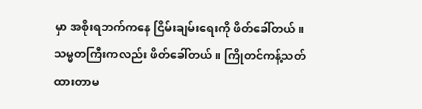မှာ အစိုးရဘက်ကနေ ငြိမ်းချမ်းရေးကို ဖိတ်ခေါ်တယ်။ သမ္မတကြီးကလည်း ဖိတ်ခေါ်တယ်။ ကြိုတင်ကန့်သတ်ထားတာမ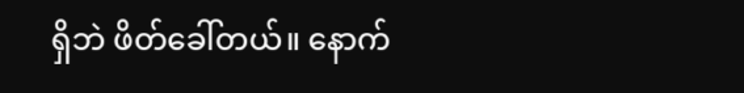ရှိဘဲ ဖိတ်ခေါ်တယ်။ နောက်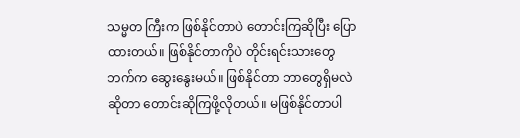သမ္မတ ကြီးက ဖြစ်နိုင်တာပဲ တောင်းကြဆိုပြီး ပြောထားတယ်။ ဖြစ်နိုင်တာကိုပဲ တိုင်းရင်းသားတွေဘက်က ဆွေးနွေးမယ်။ ဖြစ်နိုင်တာ ဘာတွေရှိမလဲဆိုတာ တောင်းဆိုကြဖို့လိုတယ်။ မဖြစ်နိုင်တာပါ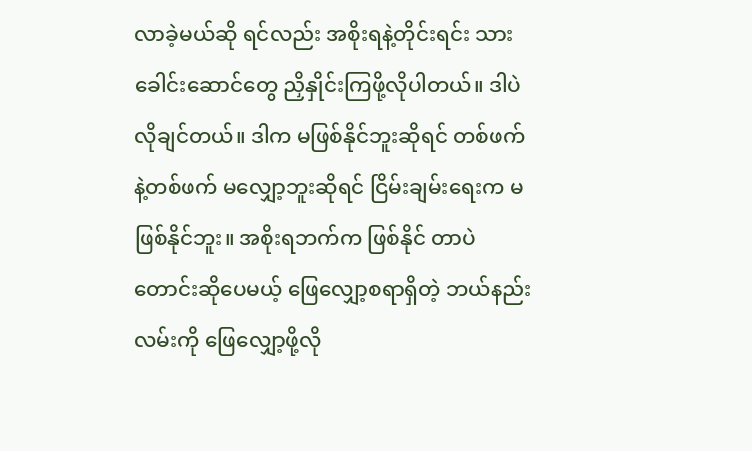လာခဲ့မယ်ဆို ရင်လည်း အစိုးရနဲ့တိုင်းရင်း သားခေါင်းဆောင်တွေ ညှိနှိုင်းကြဖို့လိုပါတယ်။ ဒါပဲလိုချင်တယ်။ ဒါက မဖြစ်နိုင်ဘူးဆိုရင် တစ်ဖက်နဲ့တစ်ဖက် မလျှော့ဘူးဆိုရင် ငြိမ်းချမ်းရေးက မဖြစ်နိုင်ဘူး။ အစိုးရဘက်က ဖြစ်နိုင် တာပဲ တောင်းဆိုပေမယ့် ဖြေလျှော့စရာရှိတဲ့ ဘယ်နည်းလမ်းကို ဖြေလျှော့ဖို့လို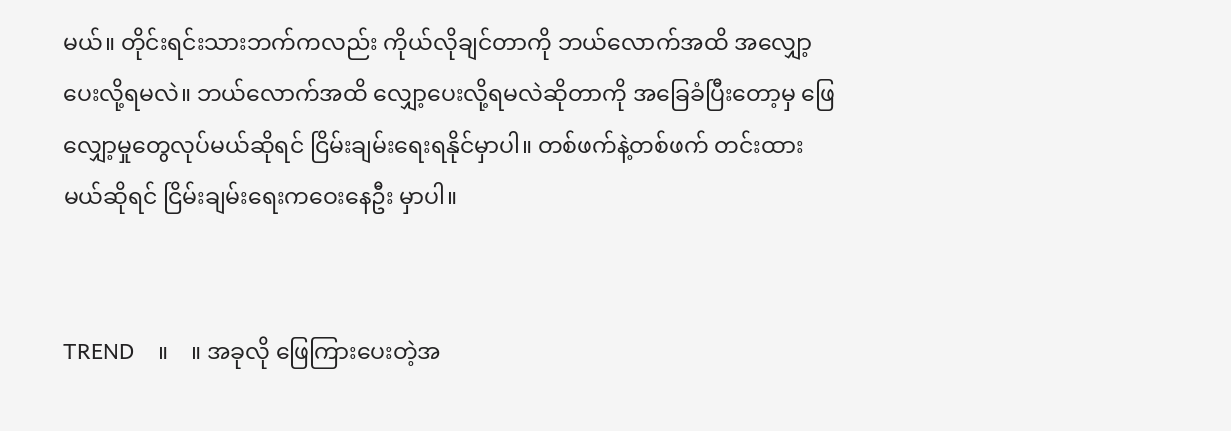မယ်။ တိုင်းရင်းသားဘက်ကလည်း ကိုယ်လိုချင်တာကို ဘယ်လောက်အထိ အလျှော့ပေးလို့ရမလဲ။ ဘယ်လောက်အထိ လျှော့ပေးလို့ရမလဲဆိုတာကို အခြေခံပြီးတော့မှ ဖြေလျှော့မှုတွေလုပ်မယ်ဆိုရင် ငြိမ်းချမ်းရေးရနိုင်မှာပါ။ တစ်ဖက်နဲ့တစ်ဖက် တင်းထားမယ်ဆိုရင် ငြိမ်းချမ်းရေးကဝေးနေဦး မှာပါ။


TREND    ။    ။ အခုလို ဖြေကြားပေးတဲ့အ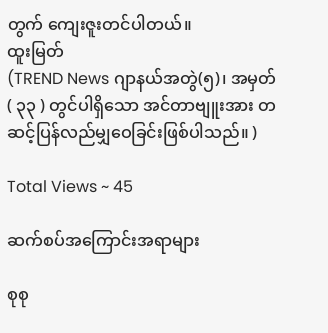တွက် ကျေးဇူးတင်ပါတယ်။
ထူးမြတ်
(TREND News ဂျာနယ်အတွဲ(၅)၊ အမှတ်( ၃၃ ) တွင်ပါရှိသော အင်တာဗျူးအား တဆင့်ပြန်လည်မျှဝေခြင်းဖြစ်ပါသည်။ )

Total Views ~ 45

ဆက်စပ်အကြောင်းအရာများ

စုစု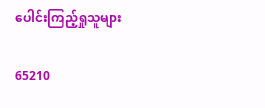ပေါင်းကြည့်ရှုသူများ

65210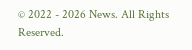© 2022 - 2026 News. All Rights Reserved.